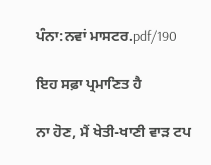ਪੰਨਾ:ਨਵਾਂ ਮਾਸਟਰ.pdf/190

ਇਹ ਸਫ਼ਾ ਪ੍ਰਮਾਣਿਤ ਹੈ

ਨਾ ਹੋਣ, ਮੈਂ ਖੇਤੀ-ਖਾਣੀ ਵਾੜ ਟਪ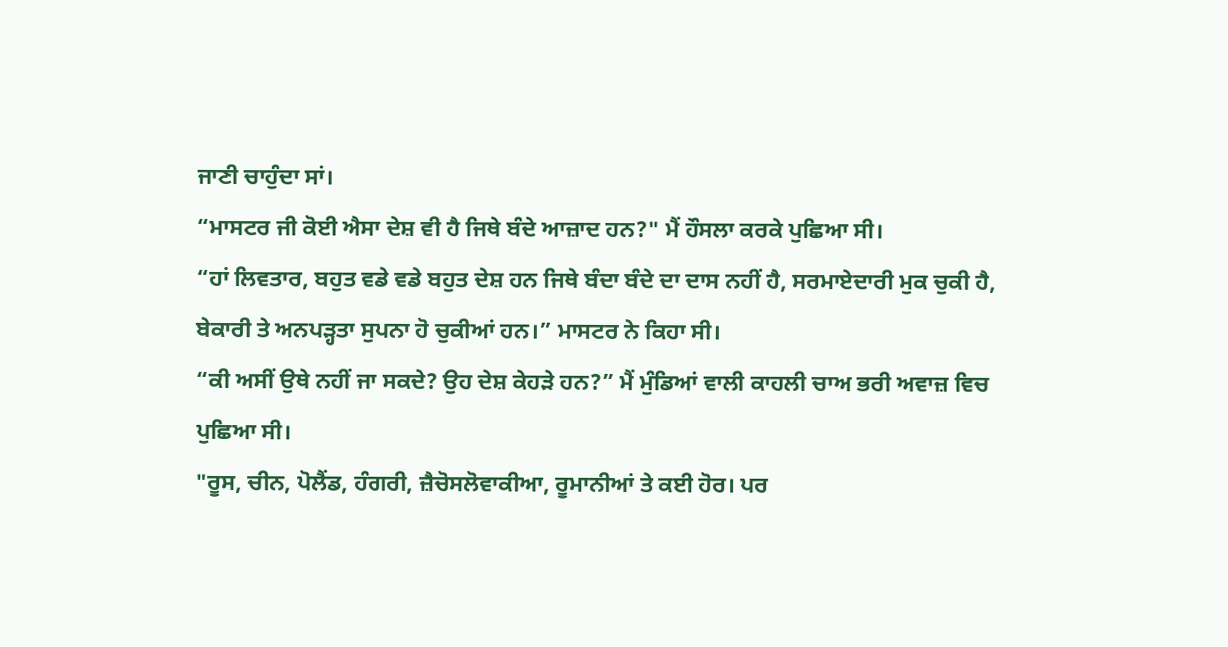ਜਾਣੀ ਚਾਹੁੰਦਾ ਸਾਂ।
“ਮਾਸਟਰ ਜੀ ਕੋਈ ਐਸਾ ਦੇਸ਼ ਵੀ ਹੈ ਜਿਥੇ ਬੰਦੇ ਆਜ਼ਾਦ ਹਨ?" ਮੈਂ ਹੌਸਲਾ ਕਰਕੇ ਪੁਛਿਆ ਸੀ।
“ਹਾਂ ਲਿਵਤਾਰ, ਬਹੁਤ ਵਡੇ ਵਡੇ ਬਹੁਤ ਦੇਸ਼ ਹਨ ਜਿਥੇ ਬੰਦਾ ਬੰਦੇ ਦਾ ਦਾਸ ਨਹੀਂ ਹੈ, ਸਰਮਾਏਦਾਰੀ ਮੁਕ ਚੁਕੀ ਹੈ, ਬੇਕਾਰੀ ਤੇ ਅਨਪੜ੍ਹਤਾ ਸੁਪਨਾ ਹੋ ਚੁਕੀਆਂ ਹਨ।” ਮਾਸਟਰ ਨੇ ਕਿਹਾ ਸੀ।
“ਕੀ ਅਸੀਂ ਉਥੇ ਨਹੀਂ ਜਾ ਸਕਦੇ? ਉਹ ਦੇਸ਼ ਕੇਹੜੇ ਹਨ?” ਮੈਂ ਮੁੰਡਿਆਂ ਵਾਲੀ ਕਾਹਲੀ ਚਾਅ ਭਰੀ ਅਵਾਜ਼ ਵਿਚ ਪੁਛਿਆ ਸੀ।
"ਰੂਸ, ਚੀਨ, ਪੋਲੈਂਡ, ਹੰਗਰੀ, ਜ਼ੈਚੋਸਲੋਵਾਕੀਆ, ਰੂਮਾਨੀਆਂ ਤੇ ਕਈ ਹੋਰ। ਪਰ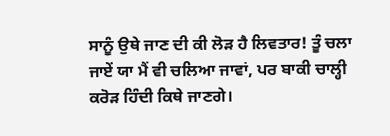ਸਾਨੂੰ ਉਥੇ ਜਾਣ ਦੀ ਕੀ ਲੋੜ ਹੈ ਲਿਵਤਾਰ! ਤੂੰ ਚਲਾ ਜਾਏਂ ਯਾ ਮੈਂ ਵੀ ਚਲਿਆ ਜਾਵਾਂ, ਪਰ ਬਾਕੀ ਚਾਲ੍ਹੀ ਕਰੋੜ ਹਿੰਦੀ ਕਿਥੇ ਜਾਣਗੇ।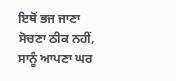ਇਥੋਂ ਭਜ ਜਾਣਾ ਸੋਚਣਾ ਠੀਕ ਨਹੀਂ, ਸਾਨੂੰ ਆਪਣਾ ਘਰ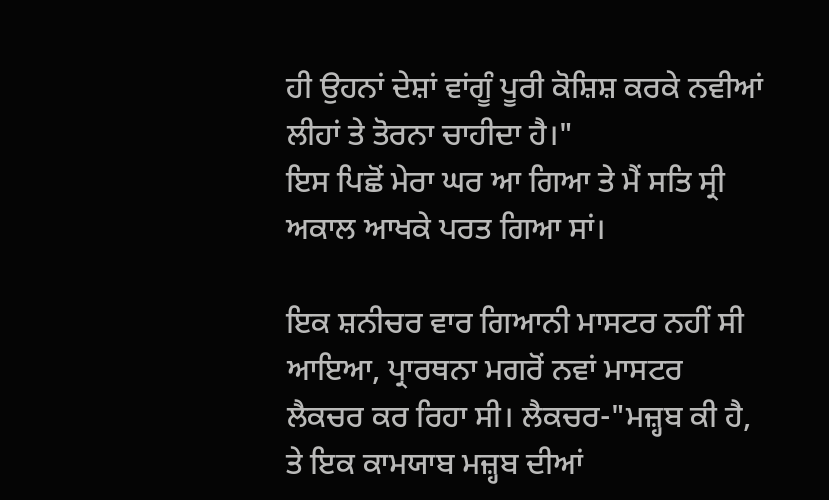ਹੀ ਉਹਨਾਂ ਦੇਸ਼ਾਂ ਵਾਂਗੂੰ ਪੂਰੀ ਕੋਸ਼ਿਸ਼ ਕਰਕੇ ਨਵੀਆਂ ਲੀਹਾਂ ਤੇ ਤੋਰਨਾ ਚਾਹੀਦਾ ਹੈ।"
ਇਸ ਪਿਛੋਂ ਮੇਰਾ ਘਰ ਆ ਗਿਆ ਤੇ ਮੈਂ ਸਤਿ ਸ੍ਰੀ ਅਕਾਲ ਆਖਕੇ ਪਰਤ ਗਿਆ ਸਾਂ।

ਇਕ ਸ਼ਨੀਚਰ ਵਾਰ ਗਿਆਨੀ ਮਾਸਟਰ ਨਹੀਂ ਸੀ ਆਇਆ, ਪ੍ਰਾਰਥਨਾ ਮਗਰੋਂ ਨਵਾਂ ਮਾਸਟਰ ਲੈਕਚਰ ਕਰ ਰਿਹਾ ਸੀ। ਲੈਕਚਰ-"ਮਜ਼੍ਹਬ ਕੀ ਹੈ, ਤੇ ਇਕ ਕਾਮਯਾਬ ਮਜ਼੍ਹਬ ਦੀਆਂ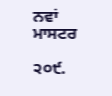ਨਵਾਂ ਮਾਸਟਰ

੨੦੯.